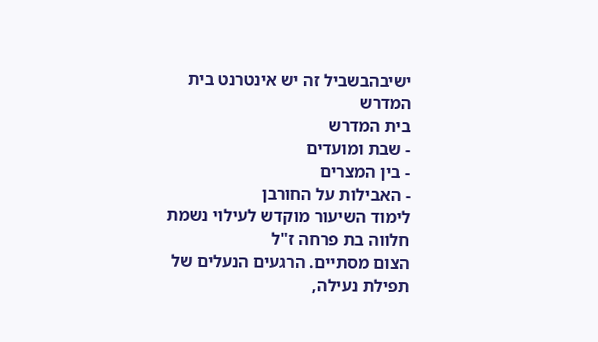ישיבהבשביל זה יש אינטרנט בית המדרש
בית המדרש
- שבת ומועדים
- בין המצרים
- האבילות על החורבן
לימוד השיעור מוקדש לעילוי נשמת
חלווה בת פרחה ז"ל
הצום מסתיים. הרגעים הנעלים של תפילת נעילה,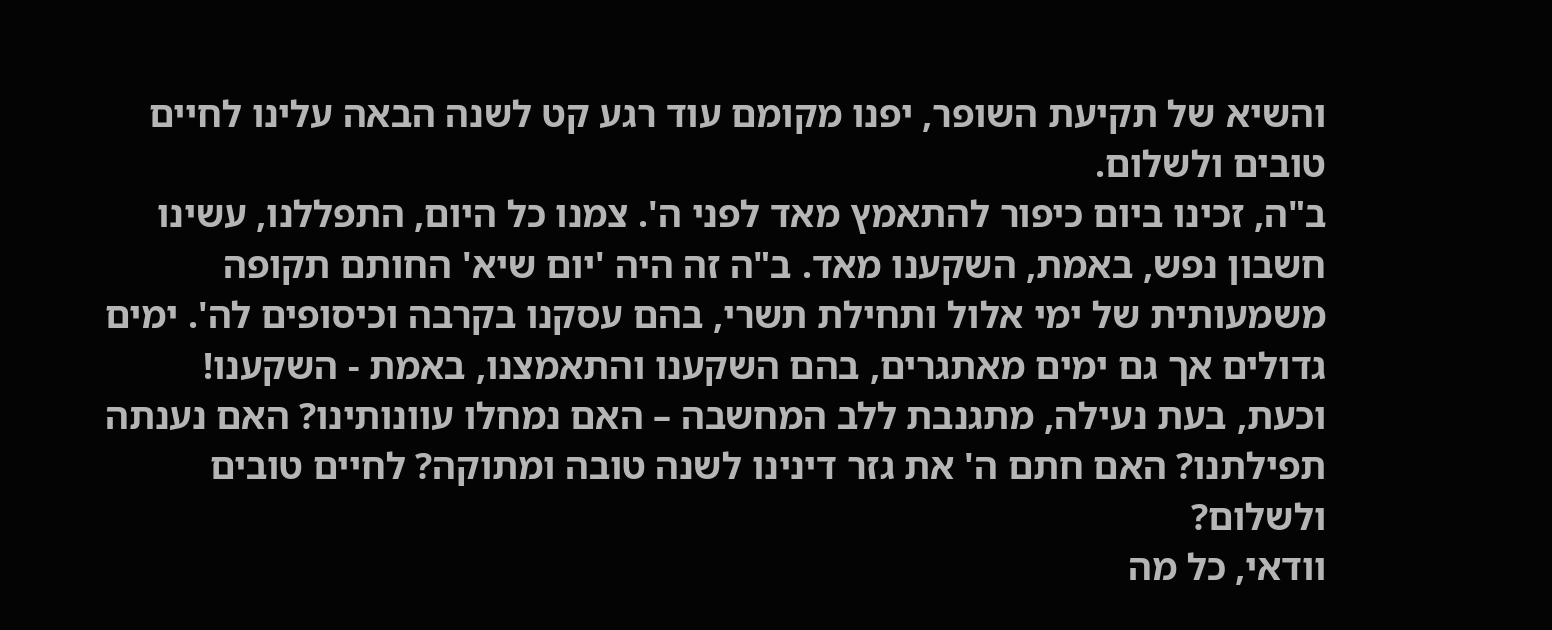והשיא של תקיעת השופר, יפנו מקומם עוד רגע קט לשנה הבאה עלינו לחיים טובים ולשלום.
ב"ה, זכינו ביום כיפור להתאמץ מאד לפני ה'. צמנו כל היום, התפללנו, עשינו חשבון נפש, באמת, השקענו מאד. ב"ה זה היה 'יום שיא' החותם תקופה משמעותית של ימי אלול ותחילת תשרי, בהם עסקנו בקרבה וכיסופים לה'. ימים גדולים אך גם ימים מאתגרים, בהם השקענו והתאמצנו, באמת - השקענו!
וכעת, בעת נעילה, מתגנבת ללב המחשבה – האם נמחלו עוונותינו? האם נענתה תפילתנו? האם חתם ה' את גזר דינינו לשנה טובה ומתוקה? לחיים טובים ולשלום?
וודאי, כל מה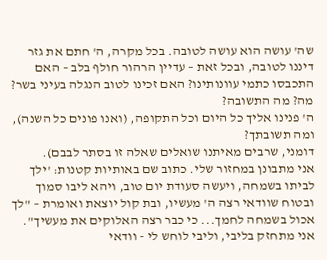שה' עושה הוא עושה לטובה. בכל מקרה, ה' חתם את גזר דיננו לטובה, ובכל זאת – עדיין הרהור חולף בלב – האם התכבסו כתמי עוונותינו? האם זכינו לטוב הנגלה בעיני בשר?
מה? מה התשובה?
ה' פנינו אליך כל היום וכל התקופה, (ואנו פונים כל השנה), ומה תשובתך?
דומני, שרבים מאיתנו שואלים שאלה זו בסתר לבבם).
אני מתבונן במחזור שלי. כתוב שם באותיות קטנות: 'ילך לביתו בשמחה, ויעשה סעודת יום טוב, ויהא ליבו סמוך ובטוח שוודאי רצה ה' מעשיו, ובת קול יוצאת ואומרת – "לך אכול בשמחה לחמך... כי כבר רצה האלוקים את מעשיך".
אני מתחזק בליבי, וליבי לוחש לי - וודאי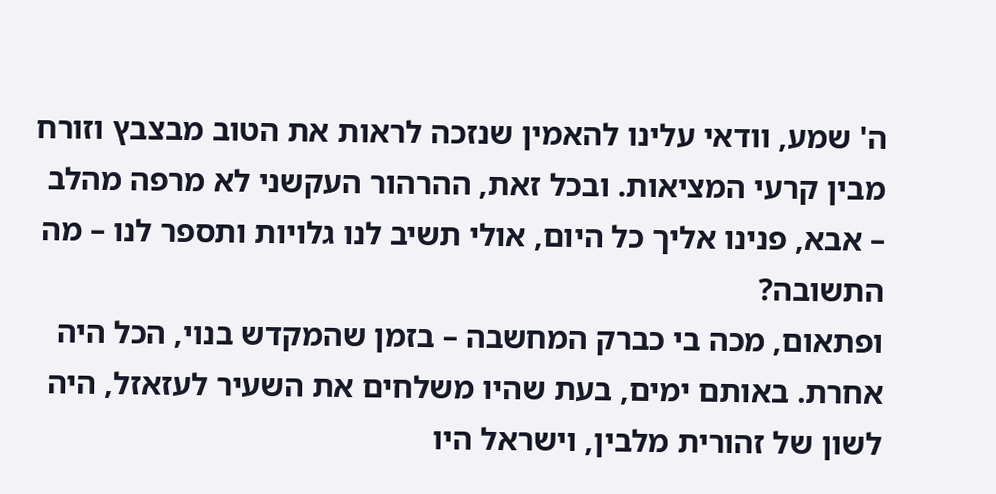ה' שמע, וודאי עלינו להאמין שנזכה לראות את הטוב מבצבץ וזורח מבין קרעי המציאות. ובכל זאת, ההרהור העקשני לא מרפה מהלב – אבא, פנינו אליך כל היום, אולי תשיב לנו גלויות ותספר לנו – מה התשובה?
ופתאום, מכה בי כברק המחשבה – בזמן שהמקדש בנוי, הכל היה אחרת. באותם ימים, בעת שהיו משלחים את השעיר לעזאזל, היה לשון של זהורית מלבין, וישראל היו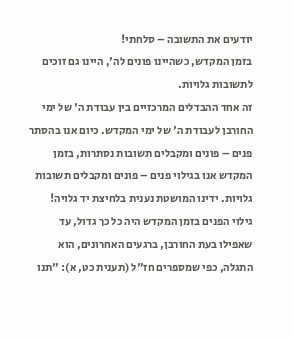יודעים את התשובה – סלחתי!
בזמן המקדש, כשהיינו פונים לה', היינו גם זוכים לתשובות גלויות.
זה אחד ההבדלים המרכזיים בין עבודת ה' של ימי החורבן לעבודת ה' של ימי המקדש. כיום אנו בהסתר פנים – פונים ומקבלים תשובות נסתרות, בזמן המקדש אנו בגילוי פנים – פונים ומקבלים תשובות גלויות. ידינו המושטת נענית בלחיצת יד גלויה!
גילוי הפנים בזמן המקדש היה כל כך גדול, עד שאפילו בעת החורבן, ברגעים האחרונים, הוא התגלה, כפי שמספרים חז"ל (תענית כט, א): "תנו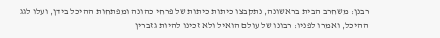רבנן: משחרב הבית בראשונה, נתקבצו כיתות כיתות של פרחי כהונה ומפתחות ההיכל בידן, ועלו לגג ההיכל, ואמרו לפניו: רבונו של עולם הואיל ולא זכינו להיות גזברין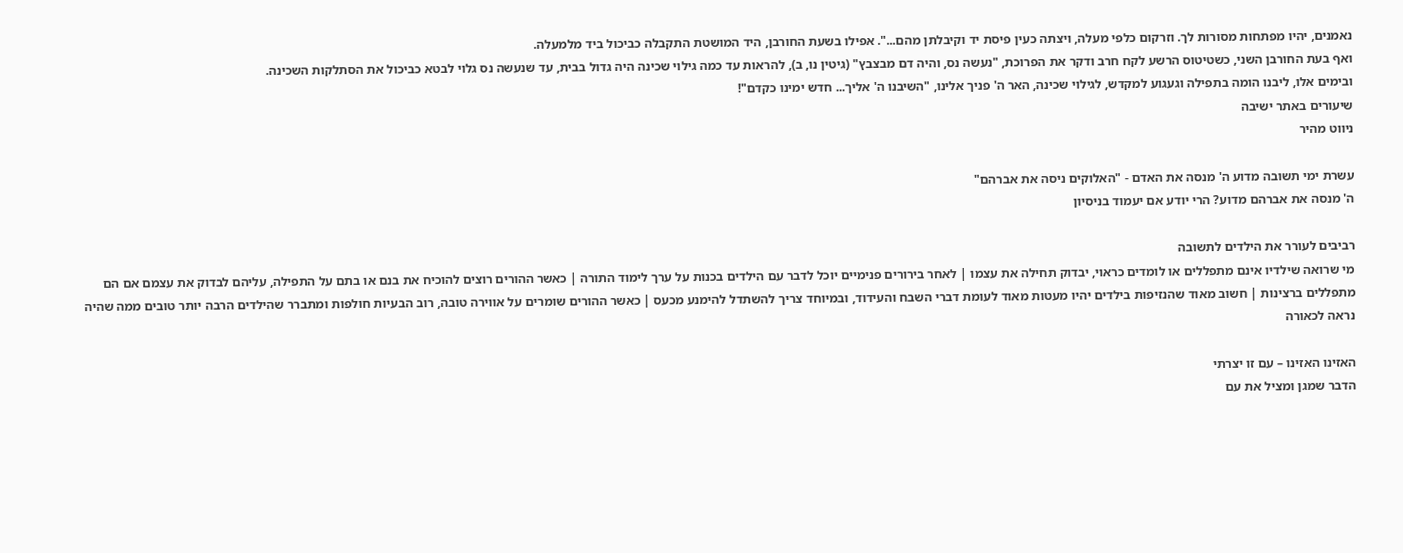נאמנים, יהיו מפתחות מסורות לך. וזרקום כלפי מעלה, ויצתה כעין פיסת יד וקיבלתן מהם...". אפילו בשעת החורבן, היד המושטת התקבלה כביכול ביד מלמעלה.
ואף בעת החורבן השני, כשטיטוס הרשע לקח חרב ודקר את הפרוכת, "נעשה נס, והיה דם מבצבץ" (גיטין נו, ב), להראות עד כמה גילוי שכינה היה גדול בבית, עד שנעשה נס גלוי לבטא כביכול את הסתלקות השכינה.
ובימים אלו, ליבנו הומה בתפילה וגעגוע למקדש, לגילוי שכינה, האר ה' פניך אלינו, "השיבנו ה' אליך... חדש ימינו כקדם"!
שיעורים באתר ישיבה
ניווט מהיר

עשרת ימי תשובה מדוע ה' מנסה את האדם - "האלוקים ניסה את אברהם"
ה' מנסה את אברהם מדוע? הרי יודע אם יעמוד בניסיון

רביבים לעורר את הילדים לתשובה
מי שרואה שילדיו אינם מתפללים או לומדים כראוי, יבדוק תחילה את עצמו | לאחר בירורים פנימיים יוכל לדבר עם הילדים בכנות על ערך לימוד התורה | כאשר ההורים רוצים להוכיח את בנם או בתם על התפילה, עליהם לבדוק את עצמם אם הם מתפללים ברצינות | חשוב מאוד שהנזיפות בילדים יהיו מעטות מאוד לעומת דברי השבח והעידוד, ובמיוחד צריך להשתדל להימנע מכעס | כאשר ההורים שומרים על אווירה טובה, רוב הבעיות חולפות ומתברר שהילדים הרבה יותר טובים ממה שהיה נראה לכאורה

האזינו האזינו – עם זו יצרתי
הדבר שמגן ומציל את עם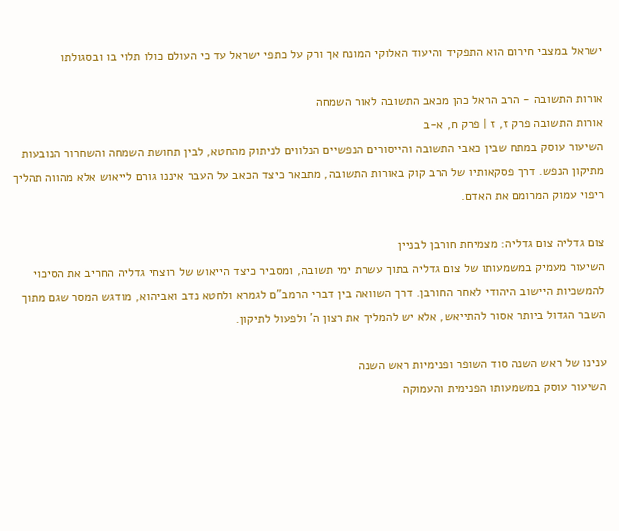ישראל במצבי חירום הוא התפקיד והיעוד האלוקי המונח אך ורק על כתפי ישראל עד כי העולם כולו תלוי בו ובסגולתו

אורות התשובה - הרב הראל כהן מכאב התשובה לאור השמחה
אורות התשובה פרק ז, ז | פרק ח, א-ב
השיעור עוסק במתח שבין כאבי התשובה והייסורים הנפשיים הנלווים לניתוק מהחטא, לבין תחושת השמחה והשחרור הנובעות מתיקון הנפש. דרך פסקאותיו של הרב קוק באורות התשובה, מתבאר כיצד הכאב על העבר איננו גורם לייאוש אלא מהווה תהליך ריפוי עמוק המרומם את האדם.

צום גדליה צום גדליה: מצמיחת חורבן לבניין
השיעור מעמיק במשמעותו של צום גדליה בתוך עשרת ימי תשובה, ומסביר כיצד הייאוש של רוצחי גדליה החריב את הסיכוי להמשכיות היישוב היהודי לאחר החורבן. דרך השוואה בין דברי הרמב"ם לגמרא ולחטא נדב ואביהוא, מודגש המסר שגם מתוך השבר הגדול ביותר אסור להתייאש, אלא יש להמליך את רצון ה' ולפעול לתיקון.

ענינו של ראש השנה סוד השופר ופנימיות ראש השנה
השיעור עוסק במשמעותו הפנימית והעמוקה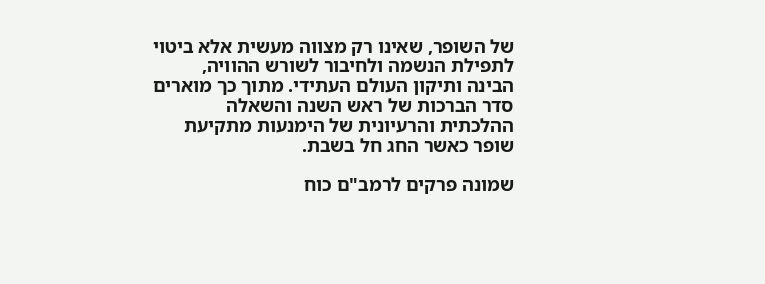של השופר, שאינו רק מצווה מעשית אלא ביטוי לתפילת הנשמה ולחיבור לשורש ההוויה, הבינה ותיקון העולם העתידי. מתוך כך מוארים סדר הברכות של ראש השנה והשאלה ההלכתית והרעיונית של הימנעות מתקיעת שופר כאשר החג חל בשבת.

שמונה פרקים לרמב"ם כוח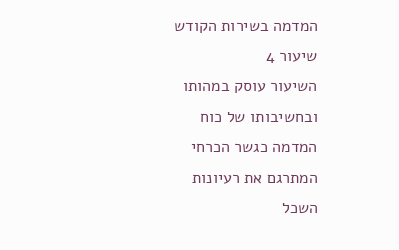המדמה בשירות הקודש
שיעור 4
השיעור עוסק במהותו ובחשיבותו של כוח המדמה כגשר הכרחי המתרגם את רעיונות השכל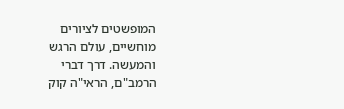המופשטים לציורים מוחשיים, עולם הרגש והמעשה. דרך דברי הרמב"ם, הראי"ה קוק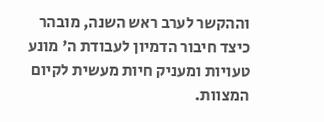וההקשר לערב ראש השנה, מובהר כיצד חיבור הדמיון לעבודת ה' מונע טעויות ומעניק חיות מעשית לקיום המצוות.